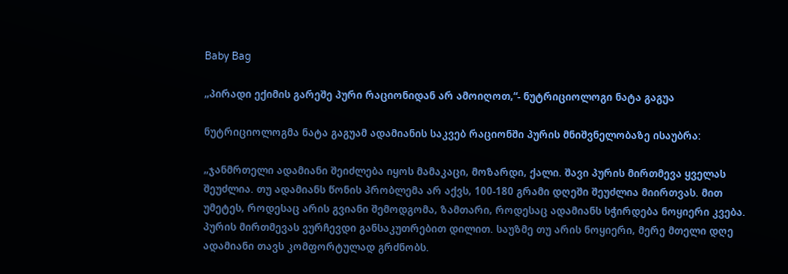Baby Bag

„პირადი ექიმის გარეშე პური რაციონიდან არ ამოიღოთ,“- ნუტრიციოლოგი ნატა გაგუა

ნუტრიციოლოგმა ნატა გაგუამ ადამიანის საკვებ რაციონში პურის მნიშვნელობაზე ისაუბრა:

„ჯანმრთელი ადამიანი შეიძლება იყოს მამაკაცი, მოზარდი, ქალი. შავი პურის მირთმევა ყველას შეუძლია. თუ ადამიანს წონის პრობლემა არ აქვს, 100-180 გრამი დღეში შეუძლია მიირთვას. მით უმეტეს, როდესაც არის გვიანი შემოდგომა, ზამთარი, როდესაც ადამიანს სჭირდება ნოყიერი კვება. პურის მირთმევას ვურჩევდი განსაკუთრებით დილით. საუზმე თუ არის ნოყიერი, მერე მთელი დღე ადამიანი თავს კომფორტულად გრძნობს.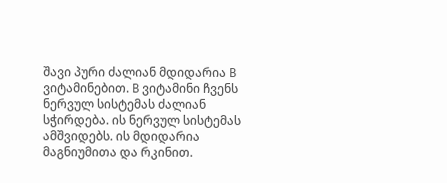შავი პური ძალიან მდიდარია B ვიტამინებით. B ვიტამინი ჩვენს ნერვულ სისტემას ძალიან სჭირდება. ის ნერვულ სისტემას ამშვიდებს. ის მდიდარია მაგნიუმითა და რკინით.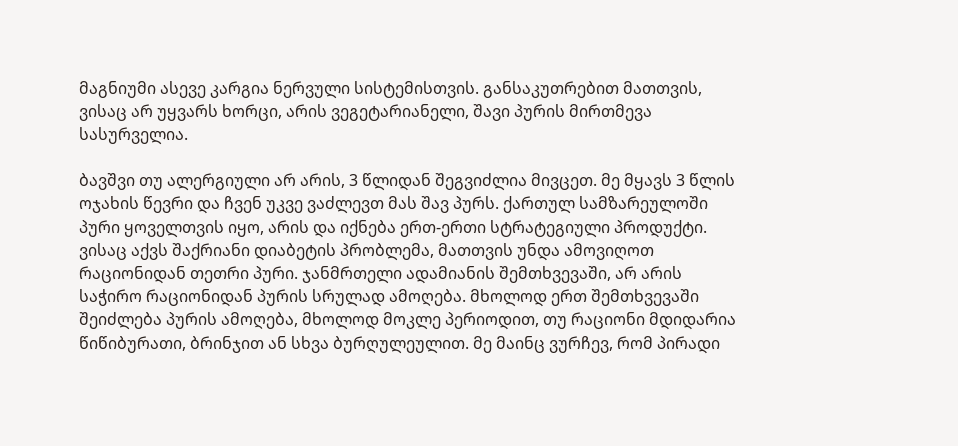მაგნიუმი ასევე კარგია ნერვული სისტემისთვის. განსაკუთრებით მათთვის, ვისაც არ უყვარს ხორცი, არის ვეგეტარიანელი, შავი პურის მირთმევა სასურველია.

ბავშვი თუ ალერგიული არ არის, 3 წლიდან შეგვიძლია მივცეთ. მე მყავს 3 წლის ოჯახის წევრი და ჩვენ უკვე ვაძლევთ მას შავ პურს. ქართულ სამზარეულოში პური ყოველთვის იყო, არის და იქნება ერთ-ერთი სტრატეგიული პროდუქტი. ვისაც აქვს შაქრიანი დიაბეტის პრობლემა, მათთვის უნდა ამოვიღოთ რაციონიდან თეთრი პური. ჯანმრთელი ადამიანის შემთხვევაში, არ არის საჭირო რაციონიდან პურის სრულად ამოღება. მხოლოდ ერთ შემთხვევაში შეიძლება პურის ამოღება, მხოლოდ მოკლე პერიოდით, თუ რაციონი მდიდარია წიწიბურათი, ბრინჯით ან სხვა ბურღულეულით. მე მაინც ვურჩევ, რომ პირადი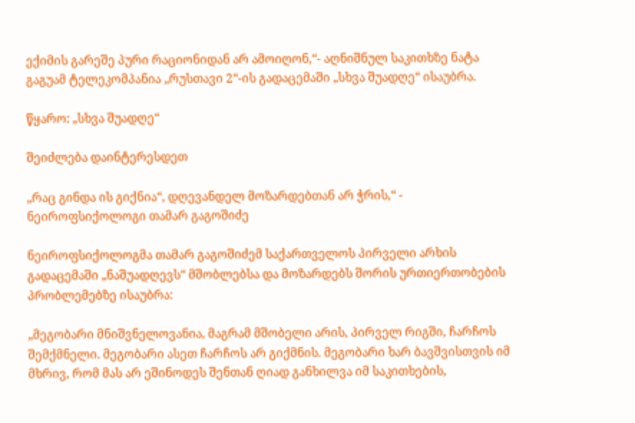ექიმის გარეშე პური რაციონიდან არ ამოიღონ,“- აღნიშნულ საკითხზე ნატა გაგუამ ტელეკომპანია „რუსთავი 2“-ის გადაცემაში „სხვა შუადღე“ ისაუბრა.

წყარო: „სხვა შუადღე“

შეიძლება დაინტერესდეთ

„რაც გინდა ის გიქნია“, დღევანდელ მოზარდებთან არ ჭრის,“ - ნეიროფსიქოლოგი თამარ გაგოშიძე

ნეიროფსიქოლოგმა თამარ გაგოშიძემ საქართველოს პირველი არხის გადაცემაში „ნაშუადღევს“ მშობლებსა და მოზარდებს შორის ურთიერთობების პრობლემებზე ისაუბრა:

„მეგობარი მნიშვნელოვანია, მაგრამ მშობელი არის, პირველ რიგში, ჩარჩოს შემქმნელი. მეგობარი ასეთ ჩარჩოს არ გიქმნის. მეგობარი ხარ ბავშვისთვის იმ მხრივ, რომ მას არ ეშინოდეს შენთან ღიად განხილვა იმ საკითხების,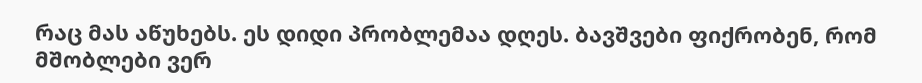რაც მას აწუხებს. ეს დიდი პრობლემაა დღეს. ბავშვები ფიქრობენ, რომ მშობლები ვერ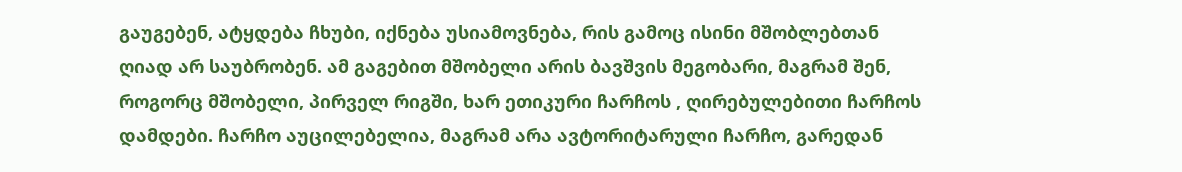გაუგებენ, ატყდება ჩხუბი, იქნება უსიამოვნება, რის გამოც ისინი მშობლებთან ღიად არ საუბრობენ. ამ გაგებით მშობელი არის ბავშვის მეგობარი, მაგრამ შენ, როგორც მშობელი, პირველ რიგში, ხარ ეთიკური ჩარჩოს , ღირებულებითი ჩარჩოს დამდები. ჩარჩო აუცილებელია, მაგრამ არა ავტორიტარული ჩარჩო, გარედან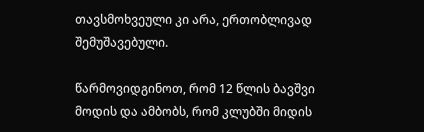თავსმოხვეული კი არა, ერთობლივად შემუშავებული.

წარმოვიდგინოთ, რომ 12 წლის ბავშვი მოდის და ამბობს, რომ კლუბში მიდის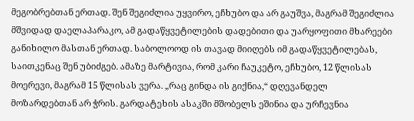მეგობრებთან ერთად. შენ შეგიძლია უყვირო, ეჩხუბო და არ გაუშვა, მაგრამ შეგიძლია მშვიდად დაელაპარაკო, ამ გადაწყვეტილების დადებითი და უარყოფითი მხარეები განიხილო მასთან ერთად. საბოლოოდ ის თავად მიიღებს იმ გადაწყვეტილებას, საითკენაც შენ უბიძგებ. ამაზე მარტივია, რომ კარი ჩაუკეტო, ეჩხუბო, 12 წლისას მოერევი, მაგრამ 15 წლისას ვერა. „რაც გინდა ის გიქნია,“ დღევანდელ მოზარდებთან არ ჭრის. გარდატეხის ასაკში მშობელს ეშინია და ურჩევნია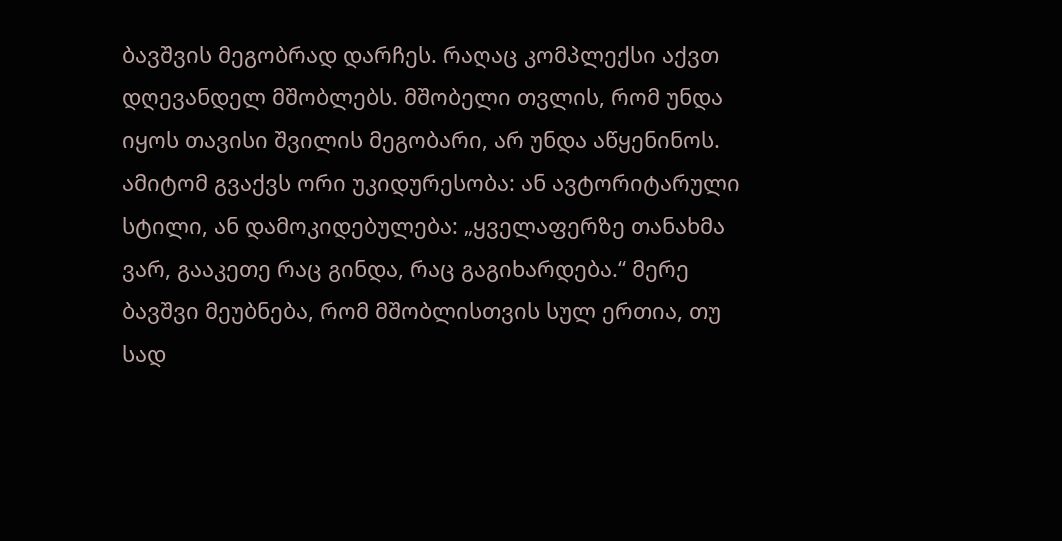ბავშვის მეგობრად დარჩეს. რაღაც კომპლექსი აქვთ დღევანდელ მშობლებს. მშობელი თვლის, რომ უნდა იყოს თავისი შვილის მეგობარი, არ უნდა აწყენინოს. ამიტომ გვაქვს ორი უკიდურესობა: ან ავტორიტარული სტილი, ან დამოკიდებულება: „ყველაფერზე თანახმა ვარ, გააკეთე რაც გინდა, რაც გაგიხარდება.“ მერე ბავშვი მეუბნება, რომ მშობლისთვის სულ ერთია, თუ სად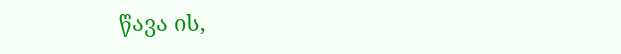წავა ის,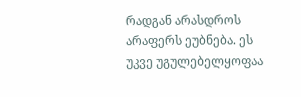რადგან არასდროს არაფერს ეუბნება. ეს უკვე უგულებელყოფაა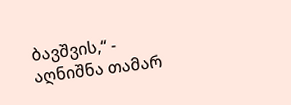ბავშვის,“ - აღნიშნა თამარ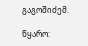გაგოშიძემ.

წყარო: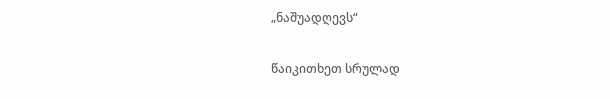„ნაშუადღევს“

წაიკითხეთ სრულად